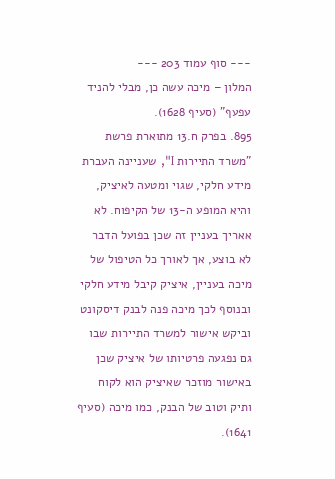--- סוף עמוד 203 ---
המלון – מיכה עשה כן, מבלי להניד עפעף" (סעיף 1628).
895. בפרק ח.13 מתוארת פרשת "משרד התיירות I", שעניינה העברת מידע חלקי, שגוי ומטעה לאיציק, והיא המופע ה-13 של הקיפוח. לא אאריך בעניין זה שכן בפועל הדבר לא בוצע, אך לאורך כל הטיפול של מיכה בעניין, איציק קיבל מידע חלקי ובנוסף לכך מיכה פנה לבנק דיסקונט וביקש אישור למשרד התיירות שבו גם נפגעה פרטיותו של איציק שכן באישור מוזכר שאיציק הוא לקוח ותיק וטוב של הבנק, כמו מיכה (סעיף 1641).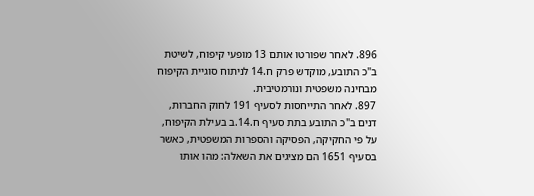896. לאחר שפורטו אותם 13 מופעי קיפוח, לשיטת ב"כ התובע, מוקדש פרק ח.14 לניתוח סוגיית הקיפוח מבחינה משפטית ונורמטיבית.
897. לאחר התייחסות לסעיף 191 לחוק החברות, דנים ב"כ התובע בתת סעיף ח.14.ב בעילת הקיפוח, על פי החקיקה, הפסיקה והספרות המשפטית, כאשר בסעיף 1651 הם מציגים את השאלה: מהו אותו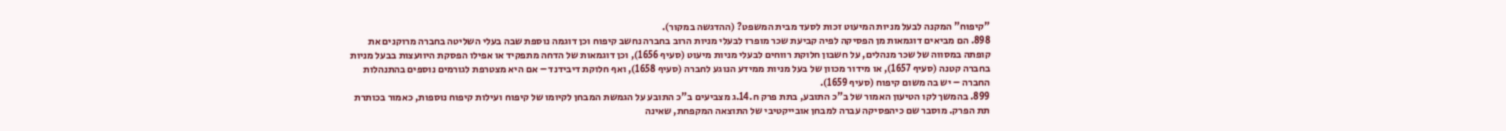"קיפוח" המקנה לבעל מניות המיעוט זכות לסעד מבית המשפט? (ההדגשה במקור).
898. הם מביאים דוגמאות מן הפסיקה לפיה קביעת שכר מופרז לבעלי מניות הרוב בחברה נחשב קיפוח וכן דוגמה נוספת שבה בעלי השליטה בחברה מרוקנים את קופתה במסווה של שכר מנהלים, על חשבון חלוקת רווחים לבעלי מניות מיעוט (סעיף 1656), וכן דוגמאות של הדחה מתפקיד או אפילו הפסקת היוועצות בבעל מניות בחברה קטנה (סעיף 1657), או מידור מכוון של בעל מניות ממידע הנוגע לחברה (סעיף 1658), ואף חלוקת דיבידנד – אם היא מצטרפת לגורמים נוספים בהתנהלות החברה – יש בה משום קיפוח (סעיף 1659).
899. בהמשך לקו הטיעון האמור של ב"כ התובע, בתת פרק ח.14.ג מצביעים ב"כ התובע על הגמשת המבחן לקיומו של קיפוח ועילות קיפוח נוספות, כאמור בכותרת תת הפרק. מוסבר שם כיהפסיקה עברה למבחן אובייקטיבי של התוצאה המקפחת, שאינה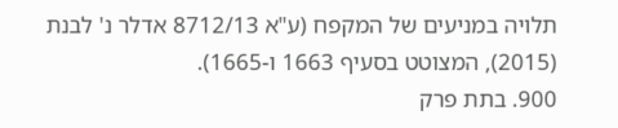תלויה במניעים של המקפח (ע"א 8712/13 אדלר נ' לבנת (2015), המצוטט בסעיף 1663 ו-1665).
900. בתת פרק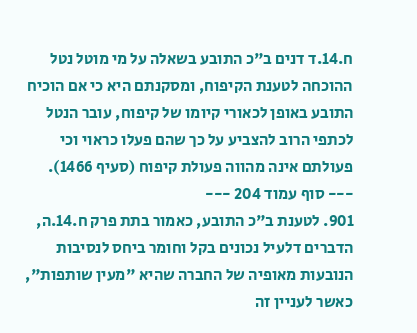ח.14.ד דנים ב"כ התובע בשאלה על מי מוטל נטל ההוכחה לטענת הקיפוח, ומסקנתם היא כי אם הוכיח התובע באופן לכאורי קיומו של קיפוח, עובר הנטל לכתפי הרוב להצביע על כך שהם פעלו כראוי וכי פעולתם אינה מהווה פעולת קיפוח (סעיף 1466).
--- סוף עמוד 204 ---
901. לטענת ב"כ התובע, כאמור בתת פרק ח.14.ה, הדברים דלעיל נכונים בקל וחומר ביחס לנסיבות הנובעות מאופיה של החברה שהיא "מעין שותפות", כאשר לעניין זה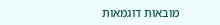מובאות דוגמאות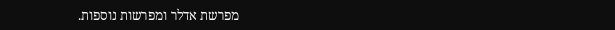מפרשת אדלר ומפרשות נוספות.